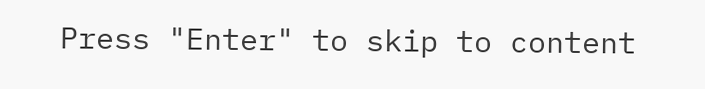Press "Enter" to skip to content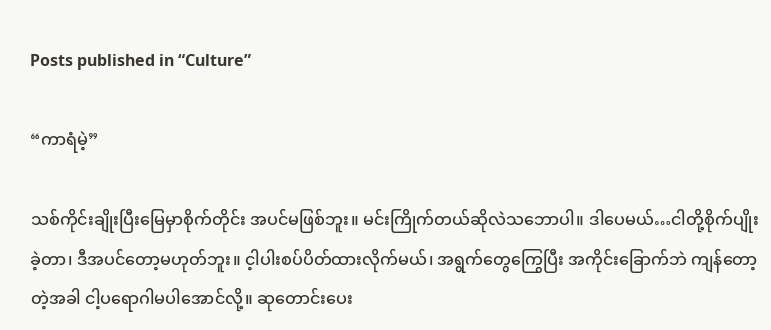Posts published in “Culture”

“ကာရံမဲ့”

သစ်ကိုင်းချိုးပြီးမြေမှာစိုက်တိုင်း အပင်မဖြစ်ဘူး။ မင်းကြိုက်တယ်ဆိုလဲသဘောပါ။ ဒါပေမယ်…ငါတို့စိုက်ပျိုးခဲ့တာ၊ ဒီအပင်တော့မဟုတ်ဘူး။ င့ါပါးစပ်ပိတ်ထားလိုက်မယ်၊ အရွက်တွေကြွေပြီး အကိုင်းခြောက်ဘဲ ကျန်တော့တဲ့အခါ ငါ့ပရောဂါမပါအောင်လို့။ ဆုတောင်းပေး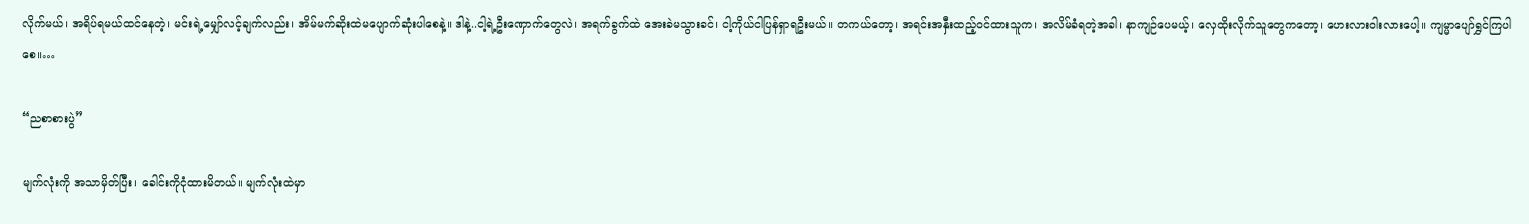လိုက်မယ်၊ အရိပ်ရမယ်ထင်နေတဲ့၊ မင်းရဲ့မျှော်လင့်ချက်လည်း၊ အိမ်မက်ဆိုးထဲမပျောက်ဆုံးပါစေနဲ့။ ဒါနဲ့..ငါ့ရဲ့ဦးဏှောက်တွေလဲ၊ အရက်ခွက်ထဲ အေးခဲမသွားခင်၊ ငါ့ကိုယ်ငါပြန်ရှာရဦးမယ်။ တကယ်တော့၊ အရင်းအနှီးထည့်ဝင်ထားသူက၊ အလိမ်ခံရတဲ့အခါ၊ နာကျဉ်ပေမယ့်၊ လှေထိုးလိုက်သူတွေကတော့၊ ဟေးလားဝါးလားပေါ့။ ကျမ္မာပျော်ရွှင်ကြပါစေ။…

“ညစာစားပွဲ”

မျက်လုံးကို အသာမှိတ်ပြီး၊ ခေါင်းကိုငုံထားမိတယ်။ မျက်လုံးထဲမှာ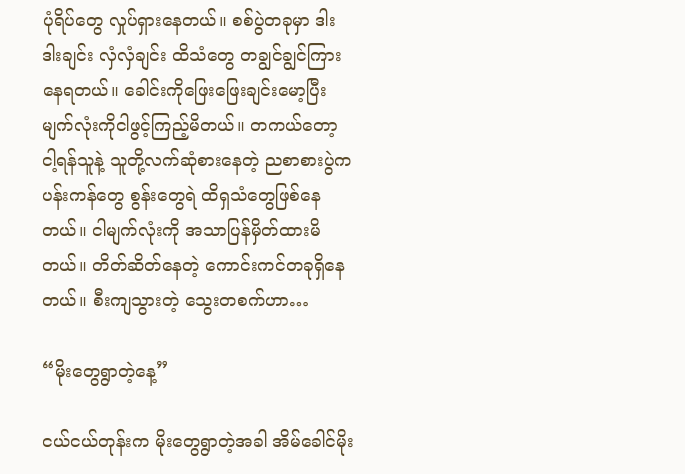ပုံရိပ်တွေ လှုပ်ရှားနေတယ်။ စစ်ပွဲတခုမှာ ဒါးဒါးချင်း လှံလှံချင်း ထိသံတွေ တချွင်ချွင်ကြားနေရတယ်။ ခေါင်းကိုဖြေးဖြေးချင်းမော့ပြီး မျက်လုံးကိုငါဖွင့်ကြည့်မိတယ်။ တကယ်တော့ ငါ့ရန်သူနဲ့ သူတို့လက်ဆုံစားနေတဲ့ ညစာစားပွဲက ပန်းကန်တွေ စွန်းတွေရဲ ထိရှသံတွေဖြစ်နေတယ်။ ငါမျက်လုံးကို အသာပြန်မှိတ်ထားမိတယ်။ တိတ်ဆိတ်နေတဲ့ ကောင်းကင်တခုရှိနေတယ်။ စီးကျသွားတဲ့ သွေးတစက်ဟာ…

“မိုးတွေရွာတဲ့နေ့”

ငယ်ငယ်တုန်းက မိုးတွေရွာတဲ့အခါ အိမ်ခေါင်မိုး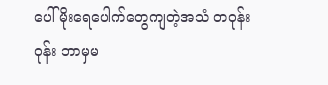ပေါ်မိုးရေပေါက်တွေကျတဲ့အသံ တဝုန်းဝုန်း ဘာမှမ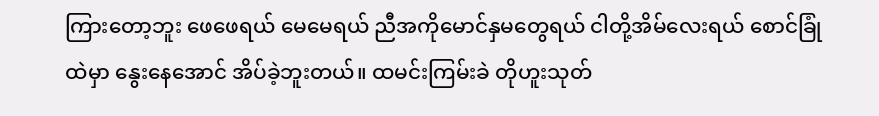ကြားတော့ဘူး ဖေဖေရယ် မေမေရယ် ညီအကိုမောင်နှမတွေရယ် ငါတို့အိမ်လေးရယ် စောင်ခြုံထဲမှာ နွေးနေအောင် အိပ်ခဲ့ဘူးတယ်။ ထမင်းကြမ်းခဲ တိုဟူးသုတ်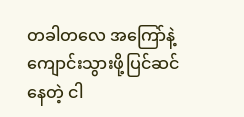တခါတလေ အကြော်နဲ့ ကျောင်းသွားဖို့ပြင်ဆင်နေတဲ့ ငါ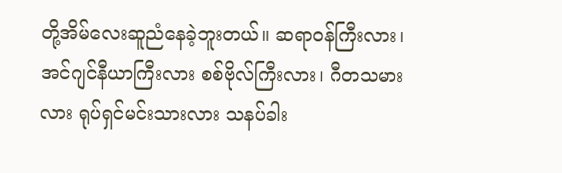တို့အိမ်လေးဆူညံနေခဲ့ဘူးတယ်။ ဆရာဝန်ကြီးလား၊ အင်ဂျင်နီယာကြီးလား စစ်ဗိုလ်ကြီးလား၊ ဂီတသမားလား ရုပ်ရှင်မင်းသားလား သနပ်ခါး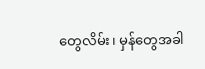တွေလိမ်း၊ မှန်တွေအခါ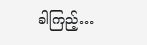ခါကြည့်…